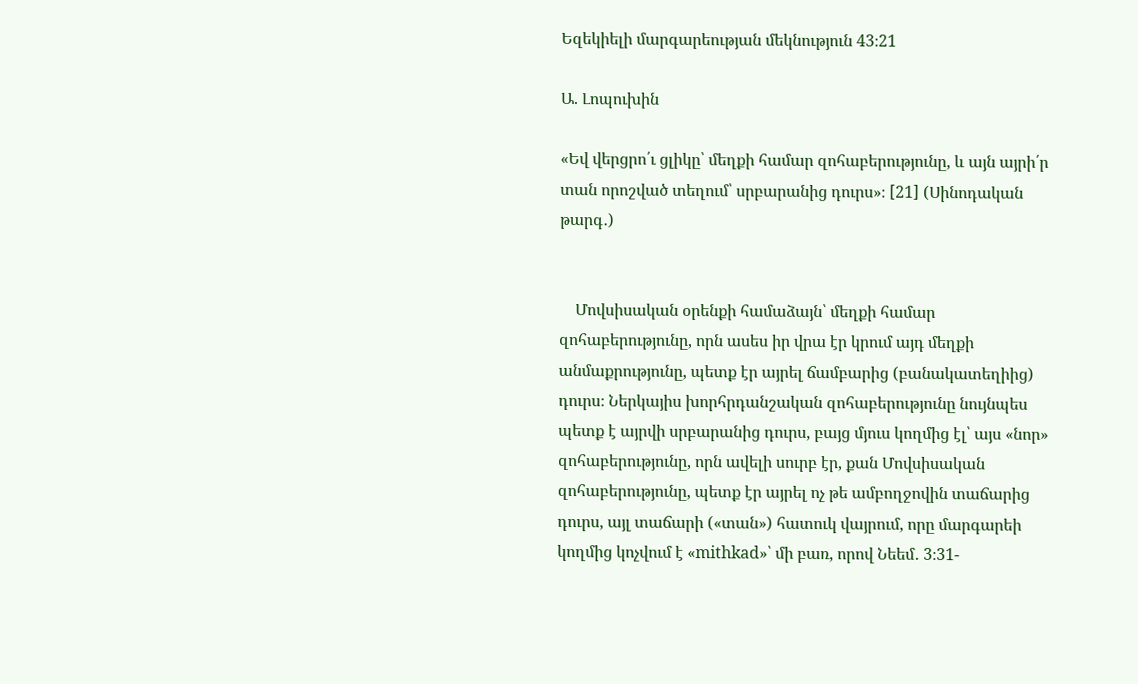Եզեկիելի մարգարեության մեկնություն 43։21

Ա. Լոպուխին

«Եվ վերցրո՛ւ ցլիկը՝ մեղքի համար զոհաբերությունը, և այն այրի՛ր տան որոշված տեղում՝ սրբարանից դուրս»։ [21] (Սինոդական թարգ․)


    Մովսիսական օրենքի համաձայն՝ մեղքի համար զոհաբերությունը, որն ասես իր վրա էր կրում այդ մեղքի անմաքրությունը, պետք էր այրել ճամբարից (բանակատեղիից) դուրս։ Ներկայիս խորհրդանշական զոհաբերությունը նույնպես պետք է այրվի սրբարանից դուրս, բայց մյուս կողմից էլ՝ այս «նոր» զոհաբերությունը, որն ավելի սուրբ էր, քան Մովսիսական զոհաբերությունը, պետք էր այրել ոչ թե ամբողջովին տաճարից դուրս, այլ տաճարի («տան») հատուկ վայրում, որը մարգարեի կողմից կոչվում է «mithkad»՝ մի բառ, որով Նեեմ․ 3։31-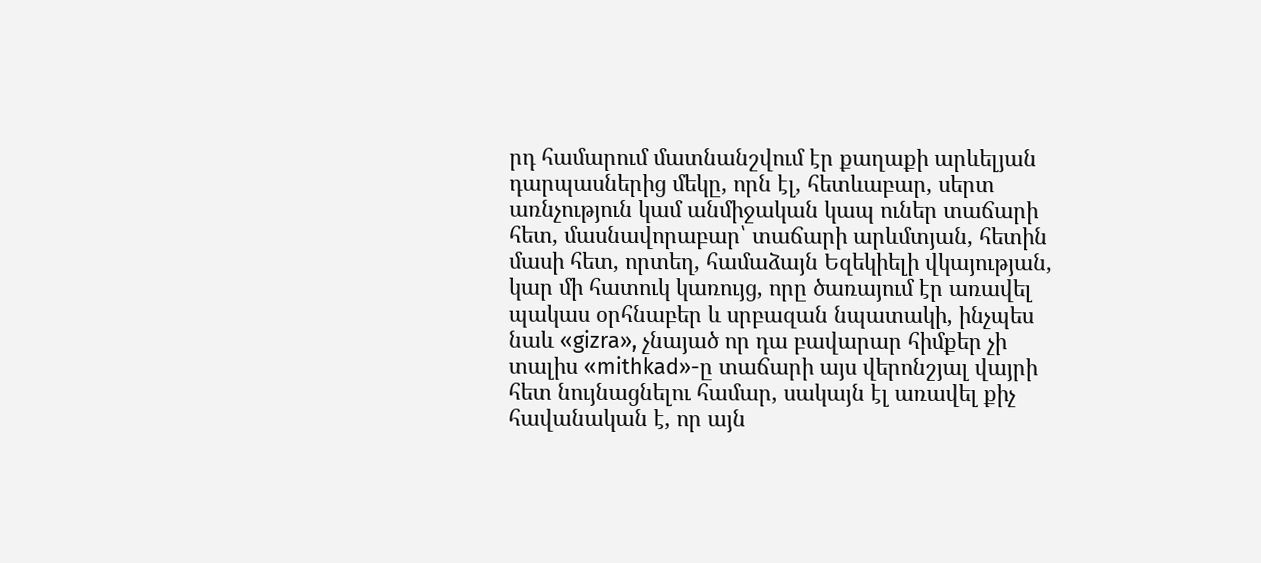րդ համարում մատնանշվում էր քաղաքի արևելյան դարպասներից մեկը, որն էլ, հետևաբար, սերտ առնչություն կամ անմիջական կապ ուներ տաճարի հետ, մասնավորաբար՝ տաճարի արևմտյան, հետին մասի հետ, որտեղ, համաձայն Եզեկիելի վկայության, կար մի հատուկ կառույց, որը ծառայում էր առավել պակաս օրհնաբեր և սրբազան նպատակի, ինչպես նաև «gizra», չնայած որ դա բավարար հիմքեր չի տալիս «mithkad»-ը տաճարի այս վերոնշյալ վայրի հետ նույնացնելու համար, սակայն էլ առավել քիչ հավանական է, որ այն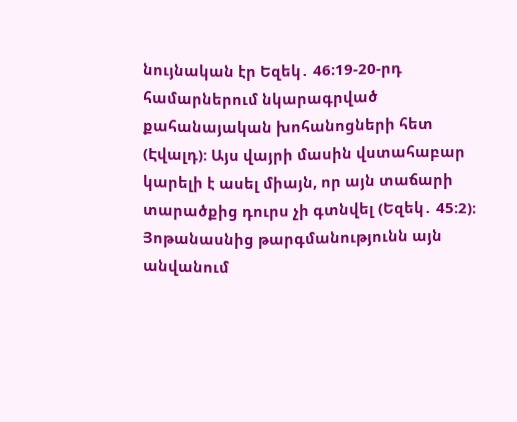նույնական էր Եզեկ․ 46։19-20-րդ համարներում նկարագրված քահանայական խոհանոցների հետ (Էվալդ): Այս վայրի մասին վստահաբար կարելի է ասել միայն, որ այն տաճարի տարածքից դուրս չի գտնվել (Եզեկ․ 45:2)։ Յոթանասնից թարգմանությունն այն անվանում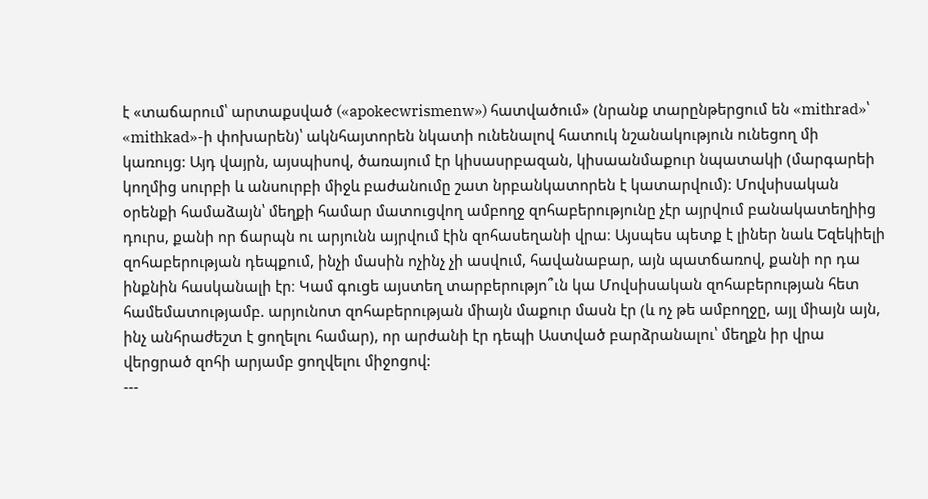է «տաճարում՝ արտաքսված («apokecwrismenw») հատվածում» (նրանք տարընթերցում են «mithrad»՝ «mithkad»-ի փոխարեն)՝ ակնհայտորեն նկատի ունենալով հատուկ նշանակություն ունեցող մի կառույց: Այդ վայրն, այսպիսով, ծառայում էր կիսասրբազան, կիսաանմաքուր նպատակի (մարգարեի կողմից սուրբի և անսուրբի միջև բաժանումը շատ նրբանկատորեն է կատարվում): Մովսիսական օրենքի համաձայն՝ մեղքի համար մատուցվող ամբողջ զոհաբերությունը չէր այրվում բանակատեղիից դուրս, քանի որ ճարպն ու արյունն այրվում էին զոհասեղանի վրա։ Այսպես պետք է լիներ նաև Եզեկիելի զոհաբերության դեպքում, ինչի մասին ոչինչ չի ասվում, հավանաբար, այն պատճառով, քանի որ դա ինքնին հասկանալի էր։ Կամ գուցե այստեղ տարբերությո՞ւն կա Մովսիսական զոհաբերության հետ համեմատությամբ. արյունոտ զոհաբերության միայն մաքուր մասն էր (և ոչ թե ամբողջը, այլ միայն այն, ինչ անհրաժեշտ է ցողելու համար), որ արժանի էր դեպի Աստված բարձրանալու՝ մեղքն իր վրա վերցրած զոհի արյամբ ցողվելու միջոցով:
---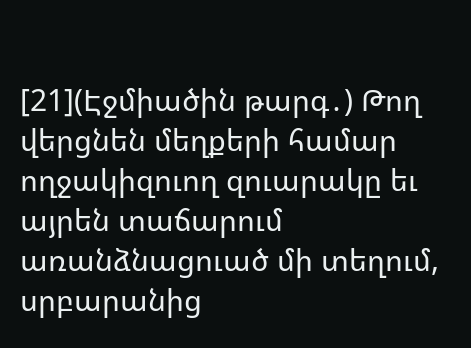[21](Էջմիածին թարգ․) Թող վերցնեն մեղքերի համար ողջակիզուող զուարակը եւ այրեն տաճարում առանձնացուած մի տեղում, սրբարանից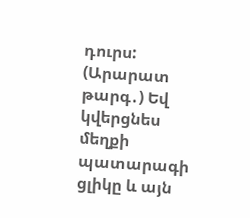դուրս:
(Արարատ թարգ․) Եվ կվերցնես մեղքի պատարագի ցլիկը և այն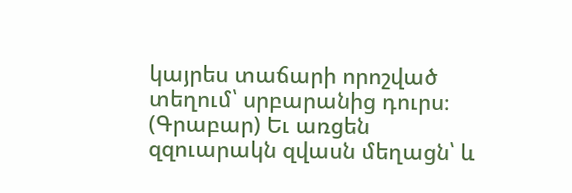կայրես տաճարի որոշված տեղում՝ սրբարանից դուրս։
(Գրաբար) Եւ առցեն զզուարակն զվասն մեղացն՝ և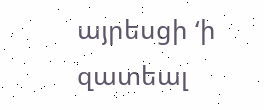այրեսցի ‘ի զատեալ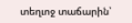տեղւոջ տաճարին՝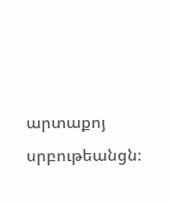արտաքոյ սրբութեանցն։